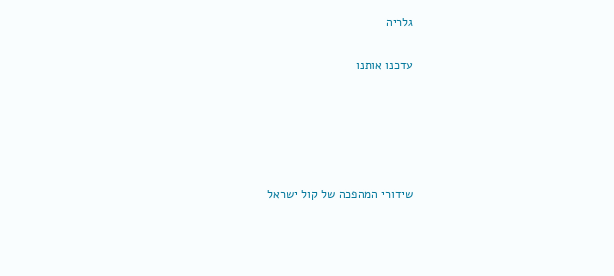גלריה

עדכנו אותנו





שידורי המהפכה של קול ישראל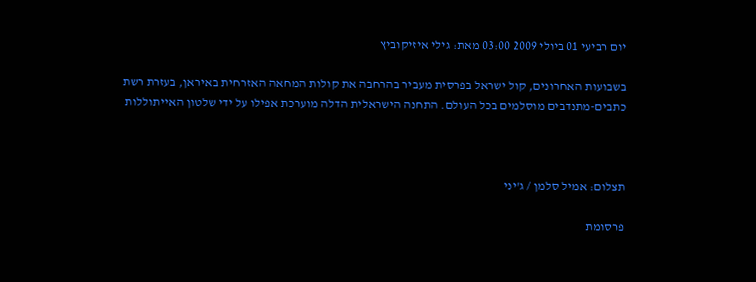יום רביעי 01 ביולי 2009 03:00 מאת: גילי איזיקוביץ

בשבועות האחרונים, קול ישראל בפרסית מעביר בהרחבה את קולות המחאה האזרחית באיראן, בעזרת רשת כתבים-מתנדבים מוסלמים בכל העולם. התחנה הישראלית הדלה מוערכת אפילו על ידי שלטון האייתוללות



תצלום: אמיל סלמן / ג'יני

פרסומת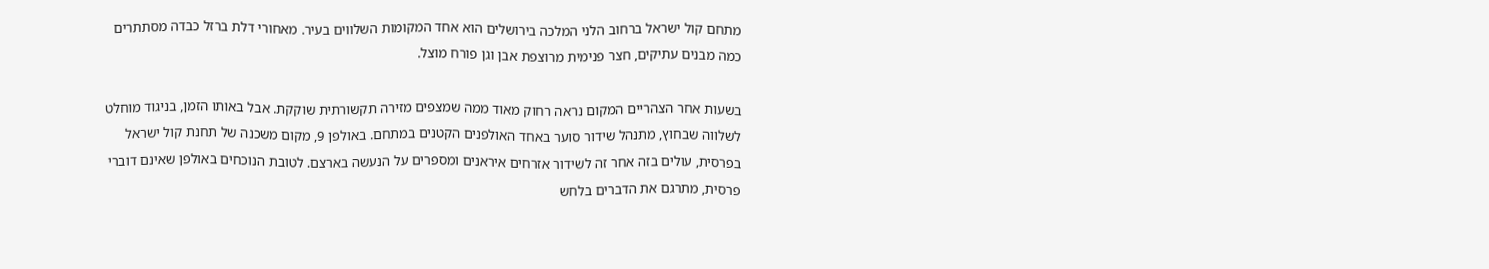מתחם קול ישראל ברחוב הלני המלכה בירושלים הוא אחד המקומות השלווים בעיר. מאחורי דלת ברזל כבדה מסתתרים כמה מבנים עתיקים, חצר פנימית מרוצפת אבן וגן פורח מוצל.

בשעות אחר הצהריים המקום נראה רחוק מאוד ממה שמצפים מזירה תקשורתית שוקקת. אבל באותו הזמן, בניגוד מוחלט לשלווה שבחוץ, מתנהל שידור סוער באחד האולפנים הקטנים במתחם. באולפן 9, מקום משכנה של תחנת קול ישראל בפרסית, עולים בזה אחר זה לשידור אזרחים איראנים ומספרים על הנעשה בארצם. לטובת הנוכחים באולפן שאינם דוברי פרסית, מתרגם את הדברים בלחש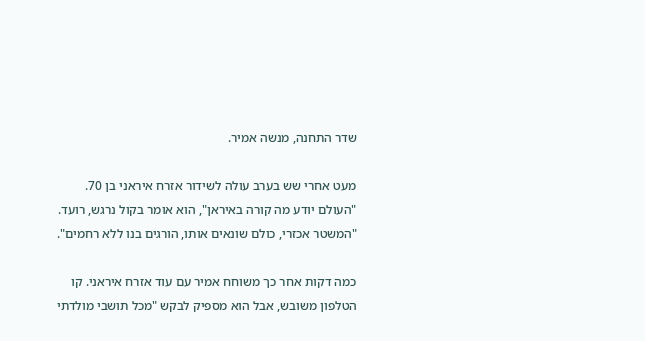שדר התחנה, מנשה אמיר.

מעט אחרי שש בערב עולה לשידור אזרח איראני בן 70. "העולם יודע מה קורה באיראן", הוא אומר בקול נרגש, רועד. "המשטר אכזרי, כולם שונאים אותו, הורגים בנו ללא רחמים".

כמה דקות אחר כך משוחח אמיר עם עוד אזרח איראני. קו הטלפון משובש, אבל הוא מספיק לבקש "מכל תושבי מולדתי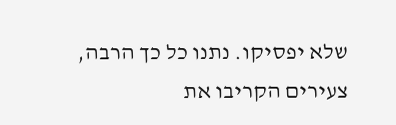שלא יפסיקו. נתנו כל כך הרבה, צעירים הקריבו את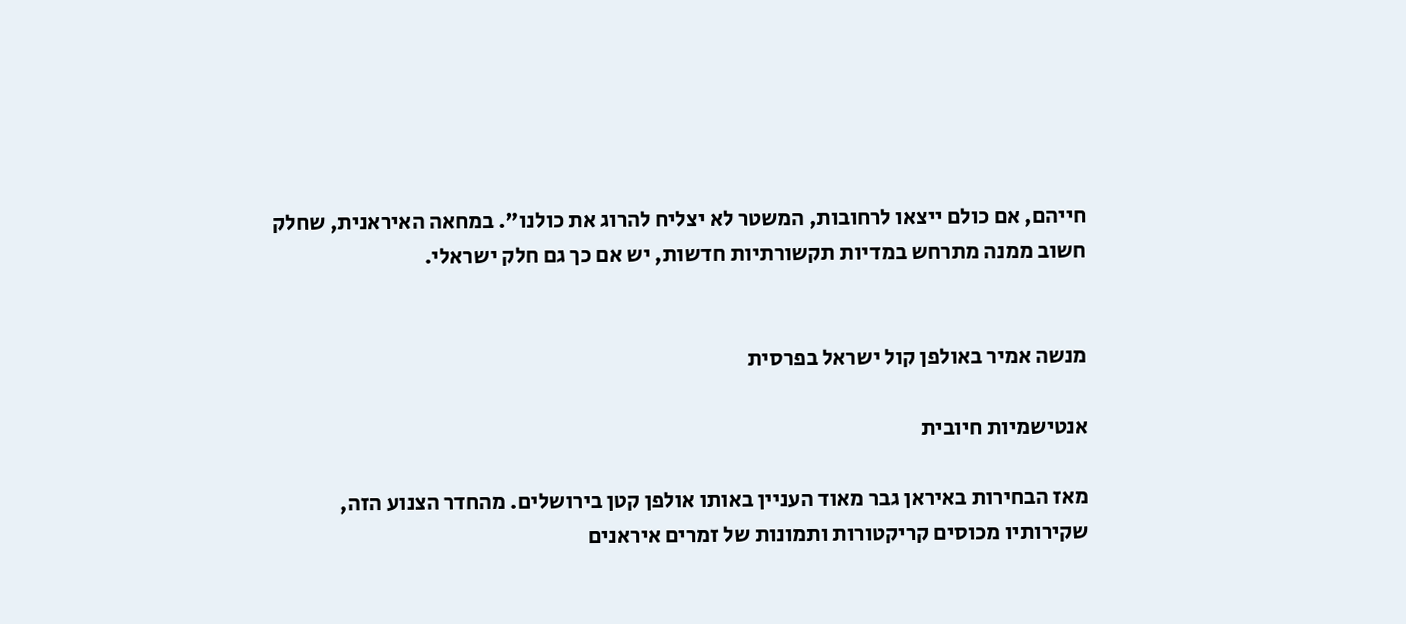חייהם, אם כולם ייצאו לרחובות, המשטר לא יצליח להרוג את כולנו". במחאה האיראנית, שחלק חשוב ממנה מתרחש במדיות תקשורתיות חדשות, יש אם כך גם חלק ישראלי.


מנשה אמיר באולפן קול ישראל בפרסית

אנטישמיות חיובית

מאז הבחירות באיראן גבר מאוד העניין באותו אולפן קטן בירושלים. מהחדר הצנוע הזה, שקירותיו מכוסים קריקטורות ותמונות של זמרים איראנים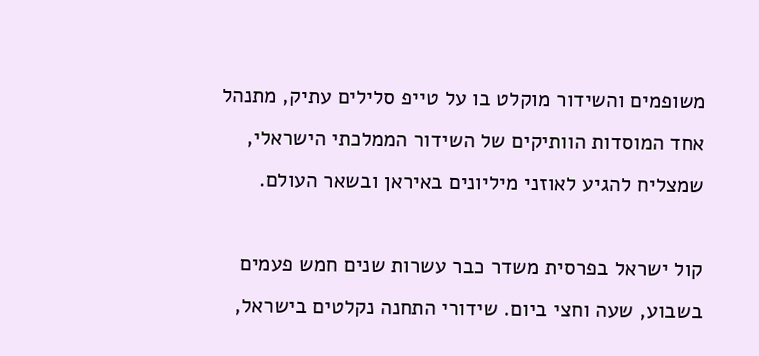משופמים והשידור מוקלט בו על טייפ סלילים עתיק, מתנהל אחד המוסדות הוותיקים של השידור הממלכתי הישראלי, שמצליח להגיע לאוזני מיליונים באיראן ובשאר העולם.

קול ישראל בפרסית משדר כבר עשרות שנים חמש פעמים בשבוע, שעה וחצי ביום. שידורי התחנה נקלטים בישראל,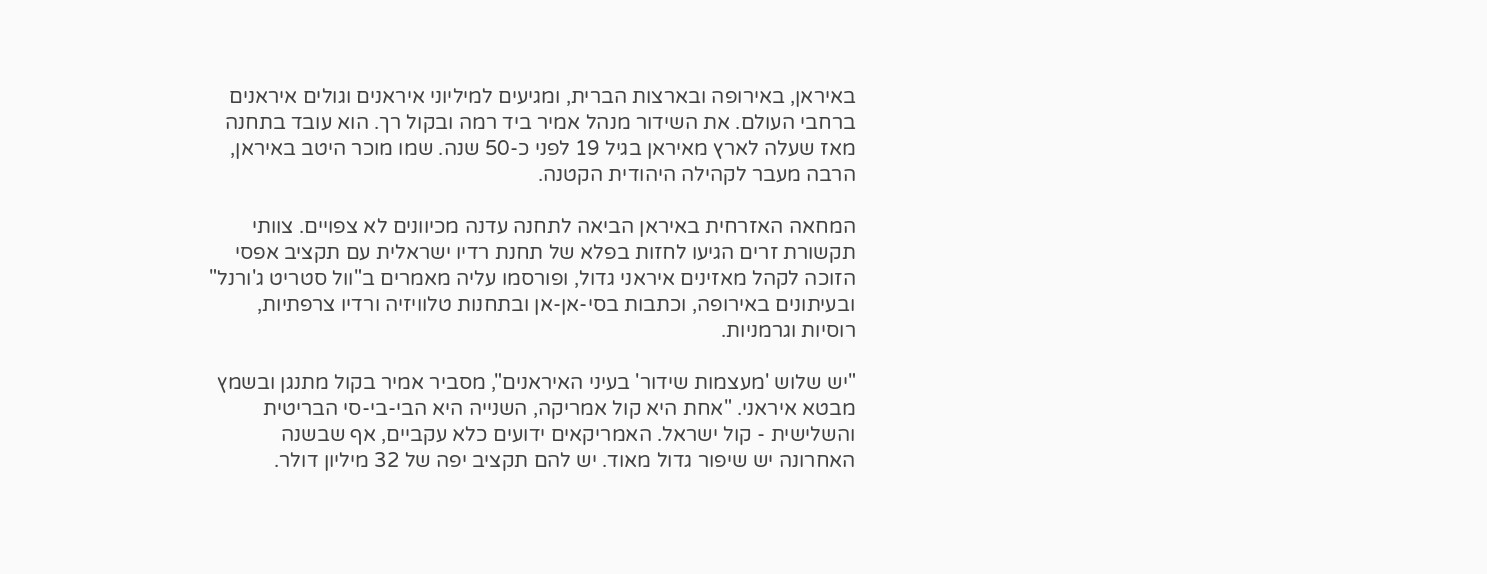באיראן, באירופה ובארצות הברית, ומגיעים למיליוני איראנים וגולים איראנים ברחבי העולם. את השידור מנהל אמיר ביד רמה ובקול רך. הוא עובד בתחנה מאז שעלה לארץ מאיראן בגיל 19 לפני כ-50 שנה. שמו מוכר היטב באיראן, הרבה מעבר לקהילה היהודית הקטנה.

המחאה האזרחית באיראן הביאה לתחנה עדנה מכיוונים לא צפויים. צוותי תקשורת זרים הגיעו לחזות בפלא של תחנת רדיו ישראלית עם תקציב אפסי הזוכה לקהל מאזינים איראני גדול, ופורסמו עליה מאמרים ב"וול סטריט ג'ורנל" ובעיתונים באירופה, וכתבות בסי-אן-אן ובתחנות טלוויזיה ורדיו צרפתיות, רוסיות וגרמניות.

"יש שלוש 'מעצמות שידור' בעיני האיראנים", מסביר אמיר בקול מתנגן ובשמץ מבטא איראני. "אחת היא קול אמריקה, השנייה היא הבי-בי-סי הבריטית והשלישית - קול ישראל. האמריקאים ידועים כלא עקביים, אף שבשנה האחרונה יש שיפור גדול מאוד. יש להם תקציב יפה של 32 מיליון דולר.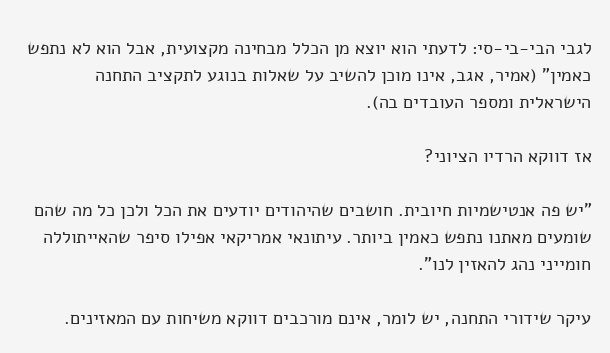לגבי הבי-בי-סי: לדעתי הוא יוצא מן הכלל מבחינה מקצועית, אבל הוא לא נתפש כאמין" (אמיר, אגב, אינו מוכן להשיב על שאלות בנוגע לתקציב התחנה הישראלית ומספר העובדים בה).

אז דווקא הרדיו הציוני?

"יש פה אנטישמיות חיובית. חושבים שהיהודים יודעים את הכל ולכן כל מה שהם שומעים מאתנו נתפש כאמין ביותר. עיתונאי אמריקאי אפילו סיפר שהאייתוללה חומייני נהג להאזין לנו".

עיקר שידורי התחנה, יש לומר, אינם מורכבים דווקא משיחות עם המאזינים.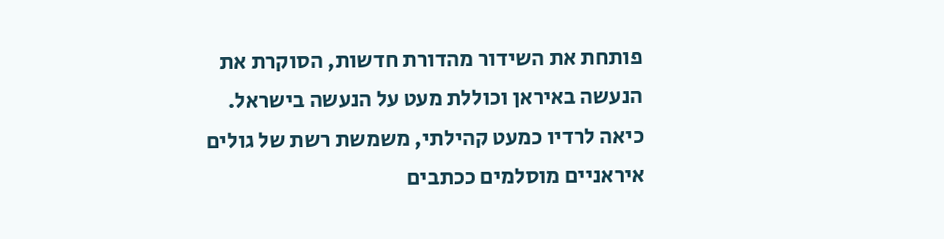פותחת את השידור מהדורת חדשות, הסוקרת את הנעשה באיראן וכוללת מעט על הנעשה בישראל. כיאה לרדיו כמעט קהילתי, משמשת רשת של גולים איראניים מוסלמים ככתבים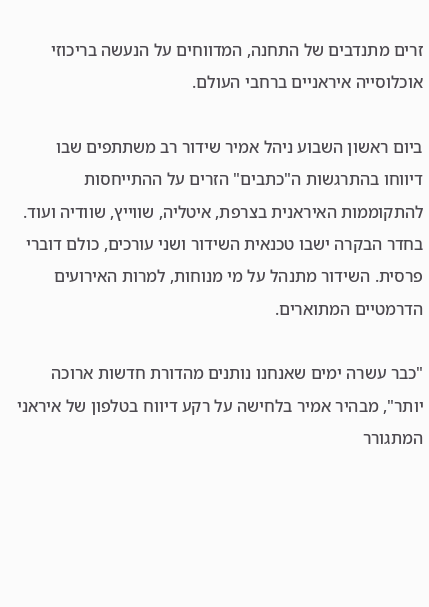זרים מתנדבים של התחנה, המדווחים על הנעשה בריכוזי אוכלוסייה איראניים ברחבי העולם.

ביום ראשון השבוע ניהל אמיר שידור רב משתתפים שבו דיווחו בהתרגשות ה"כתבים" הזרים על ההתייחסות להתקוממות האיראנית בצרפת, איטליה, שווייץ, שוודיה ועוד. בחדר הבקרה ישבו טכנאית השידור ושני עורכים, כולם דוברי פרסית. השידור מתנהל על מי מנוחות, למרות האירועים הדרמטיים המתוארים.

"כבר עשרה ימים שאנחנו נותנים מהדורת חדשות ארוכה יותר", מבהיר אמיר בלחישה על רקע דיווח בטלפון של איראני המתגורר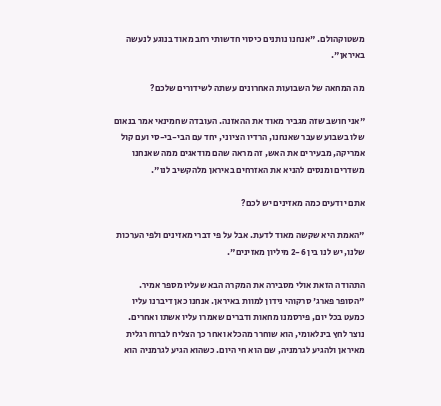משטוקהולם. "אנחנו נותנים כיסוי חדשותי רחב מאוד בנוגע לנעשה באיראן".

מה המחאה של השבועות האחרונים עשתה לשידורים שלכם?

"אני חושב שזה מגביר מאוד את ההאזנה. העובדה שחמינאי אמר בנאום שלו בשבוע שעבר שאנחנו, הרדיו הציוני, יחד עם הבי-בי-סי ועם קול אמריקה, מבעירים את האש, זה מראה שהם מודאגים ממה שאנחנו משדרים ומנסים להניא את האזרחים באיראן מלהקשיב לנו".

אתם יודעים כמה מאזינים יש לכם?

"האמת היא שקשה מאוד לדעת. אבל על פי דברי מאזינים ולפי הערכות שלנו, יש לנו בין 2-6 מיליון מאזינים".

התהודה הזאת אולי מסבירה את המקרה הבא שעליו מספר אמיר. "הסופר פארג' סרקוהי נידון למוות באיראן. אנחנו כאן דיברנו עליו כמעט בכל יום, פירסמנו מחאות ודברים שאמרו עליו אשתו ואחרים. נוצר לחץ בינלאומי, הוא שוחרר מהכלא ואחר כך הצליח לברוח רגלית מאיראן ולהגיע לגרמניה, שם הוא חי היום. כשהוא הגיע לגרמניה הוא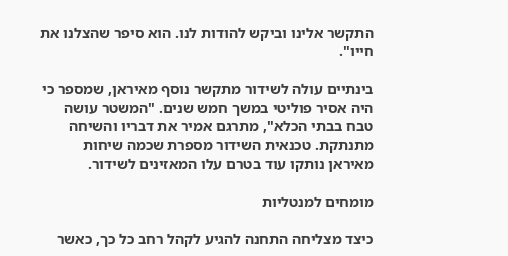התקשר אלינו וביקש להודות לנו. הוא סיפר שהצלנו את חייו".

בינתיים עולה לשידור מתקשר נוסף מאיראן, שמספר כי היה אסיר פוליטי במשך חמש שנים. "המשטר עושה טבח בבתי הכלא", מתרגם אמיר את דבריו והשיחה מתנתקת. טכנאית השידור מספרת שכמה שיחות מאיראן נותקו עוד בטרם עלו המאזינים לשידור.

מומחים למנטליות

כיצד מצליחה התחנה להגיע לקהל רחב כל כך, כאשר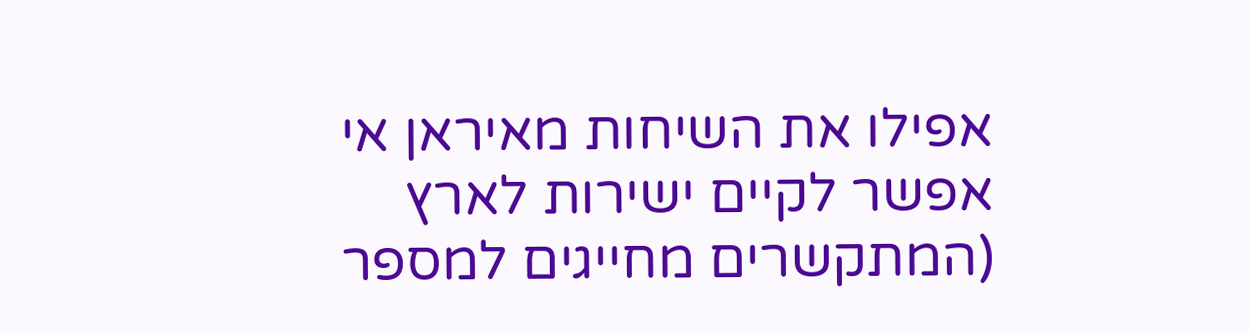אפילו את השיחות מאיראן אי אפשר לקיים ישירות לארץ (המתקשרים מחייגים למספר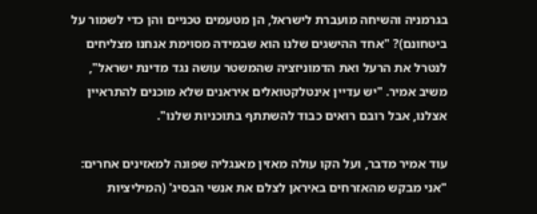בגרמניה והשיחה מועברת לישראל, הן מטעמים טכניים והן כדי לשמור על ביטחונם)? "אחד ההישגים שלנו הוא שבמידה מסוימת אנחנו מצליחים לנטרל את הרעל ואת הדמוניזציה שהמשטר עושה נגד מדינת ישראל", משיב אמיר. "יש עדיין אינטלקטואלים איראנים שלא מוכנים להתראיין אצלנו, אבל רובם רואים כבוד להשתתף בתוכניות שלנו".

עוד אמיר מדבר, ועל הקו עולה מאזין מאנגליה שפונה למאזינים אחרים: "אני מבקש מהאזרחים באיראן לצלם את אנשי הבסיג' (המיליציות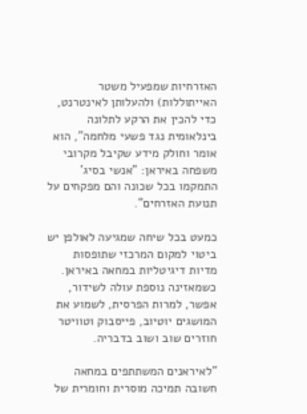האזרחיות שמפעיל משטר האייתוללות) ולהעלותן לאינטרנט, כדי להכין את הרקע לתלונה בינלאומית נגד פשעי מלחמה", הוא אומר וחולק מידע שקיבל מקרובי משפחה באיראן: "אנשי בסיג' התמקמו בכל שכונה והם מפקחים על תנועת האזרחים".

כמעט בכל שיחה שמגיעה לאולפן יש ביטוי למקום המרכזי שתופסות מדיות דיגיטליות במחאה באיראן. כשמאזינה נוספת עולה לשידור, אפשר, למרות הפרסית, לשמוע את המושגים יוטיוב, פייסבוק וטוויטר חוזרים שוב ושוב בדבריה.

"לאיראנים המשתתפים במחאה חשובה תמיכה מוסרית וחומרית של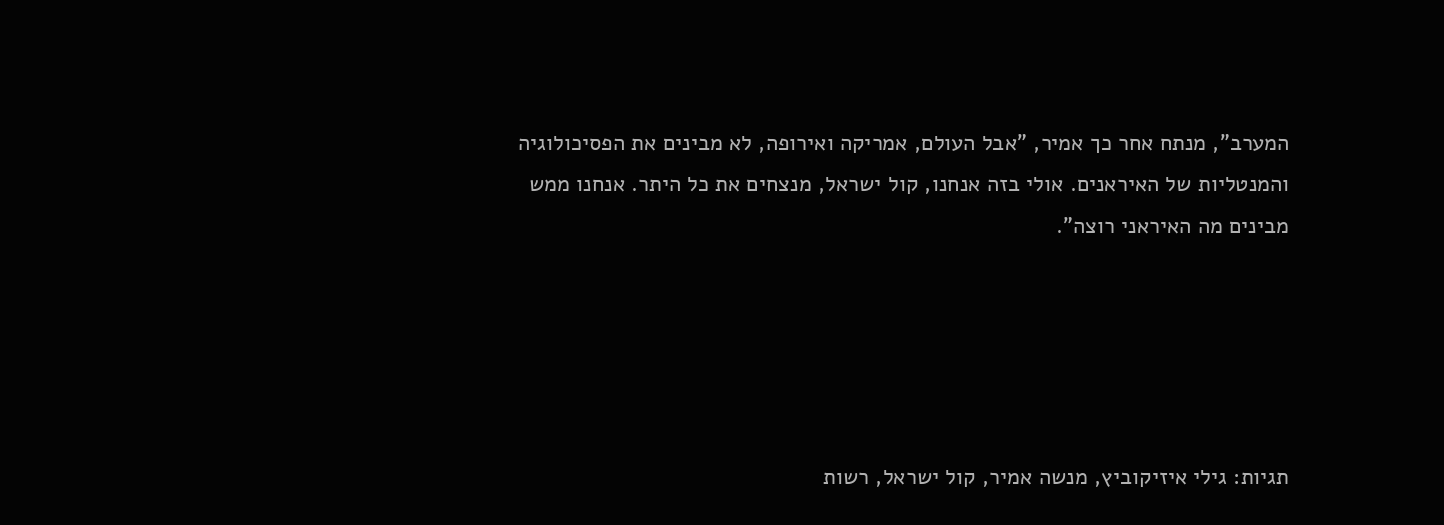המערב", מנתח אחר כך אמיר, "אבל העולם, אמריקה ואירופה, לא מבינים את הפסיכולוגיה והמנטליות של האיראנים. אולי בזה אנחנו, קול ישראל, מנצחים את כל היתר. אנחנו ממש מבינים מה האיראני רוצה".





תגיות: גילי איזיקוביץ, מנשה אמיר, קול ישראל, רשות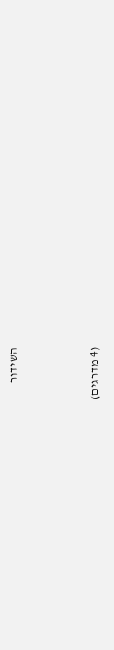השידור



(4 מדרגים)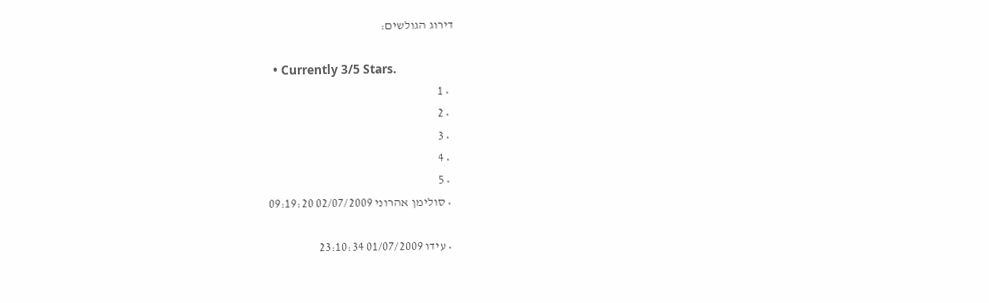דירוג הגולשים:

  • Currently 3/5 Stars.
  • 1
  • 2
  • 3
  • 4
  • 5
  • סולימן אהרוני 02/07/2009 09:19:20

  • עידו 01/07/2009 23:10:34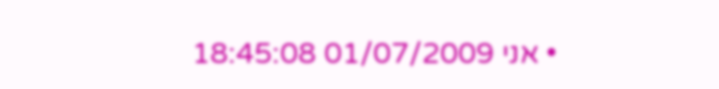• אני 01/07/2009 18:45:08